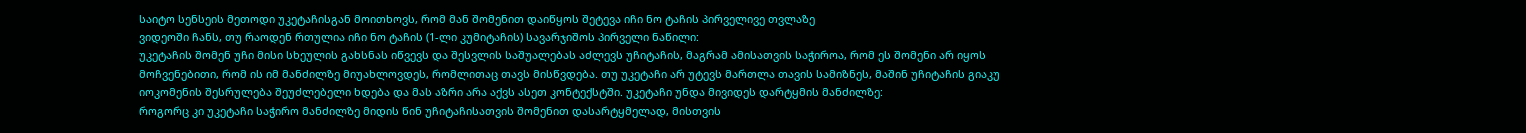საიტო სენსეის მეთოდი უკეტაჩისგან მოითხოვს, რომ მან შომენით დაიწყოს შეტევა იჩი ნო ტაჩის პირველივე თვლაზე
ვიდეოში ჩანს, თუ რაოდენ რთულია იჩი ნო ტაჩის (1-ლი კუმიტაჩის) სავარჯიშოს პირველი ნაწილი:
უკეტაჩის შომენ უჩი მისი სხეულის გახსნას იწვევს და შესვლის საშუალებას აძლევს უჩიტაჩის, მაგრამ ამისათვის საჭიროა, რომ ეს შომენი არ იყოს მოჩვენებითი, რომ ის იმ მანძილზე მიუახლოვდეს, რომლითაც თავს მისწვდება. თუ უკეტაჩი არ უტევს მართლა თავის სამიზნეს, მაშინ უჩიტაჩის გიაკუ იოკომენის შესრულება შეუძლებელი ხდება და მას აზრი არა აქვს ასეთ კონტექსტში. უკეტაჩი უნდა მივიდეს დარტყმის მანძილზე:
როგორც კი უკეტაჩი საჭირო მანძილზე მიდის წინ უჩიტაჩისათვის შომენით დასარტყმელად, მისთვის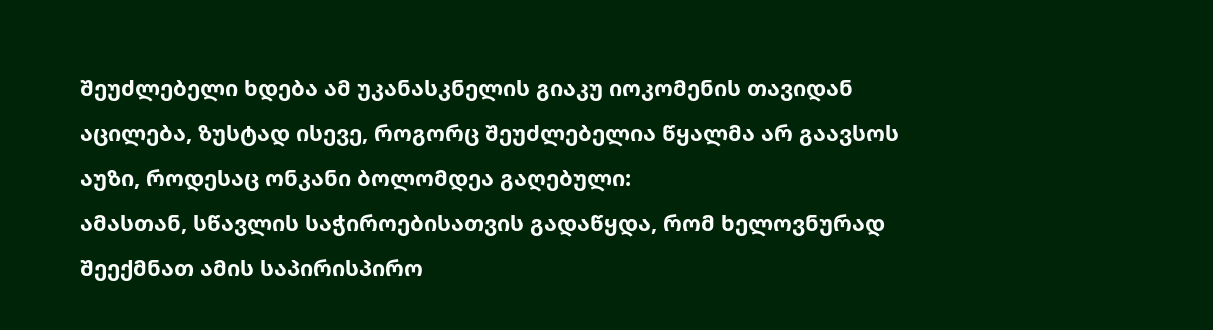შეუძლებელი ხდება ამ უკანასკნელის გიაკუ იოკომენის თავიდან აცილება, ზუსტად ისევე, როგორც შეუძლებელია წყალმა არ გაავსოს აუზი, როდესაც ონკანი ბოლომდეა გაღებული:
ამასთან, სწავლის საჭიროებისათვის გადაწყდა, რომ ხელოვნურად შეექმნათ ამის საპირისპირო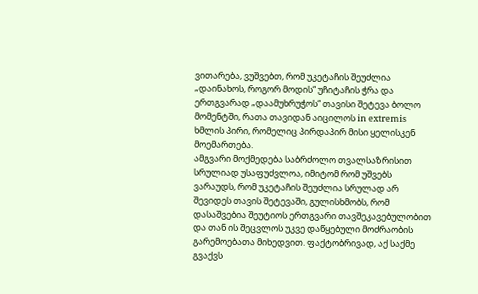ვითარება, ვუშვებთ, რომ უკეტაჩის შეუძლია „დაინახოს, როგორ მოდის“ უჩიტაჩის ჭრა და ერთგვარად „დაამუხრუჭოს“ თავისი შეტევა ბოლო მომენტში, რათა თავიდან აიცილოს in extremis ხმლის პირი, რომელიც პირდაპირ მისი ყელისკენ მოემართება.
ამგვარი მოქმედება საბრძოლო თვალსაზრისით სრულიად უსაფუძვლოა, იმიტომ რომ უშვებს ვარაუდს, რომ უკეტაჩის შეუძლია სრულად არ შევიდეს თავის შეტევაში, გულისხმობს, რომ დასაშვებია შეუტიოს ერთგვარი თავშეკავებულობით და თან ის შეცვლოს უკვე დაწყებული მოძრაობის გარემოებათა მიხედვით. ფაქტობრივად, აქ საქმე გვაქვს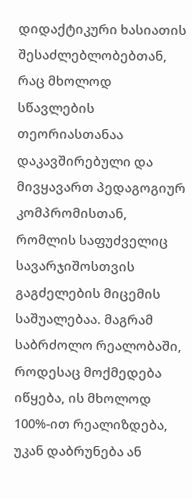დიდაქტიკური ხასიათის შესაძლებლობებთან, რაც მხოლოდ სწავლების თეორიასთანაა დაკავშირებული და მივყავართ პედაგოგიურ კომპრომისთან, რომლის საფუძველიც სავარჯიშოსთვის გაგძელების მიცემის საშუალებაა. მაგრამ საბრძოლო რეალობაში, როდესაც მოქმედება იწყება, ის მხოლოდ 100%-ით რეალიზდება, უკან დაბრუნება ან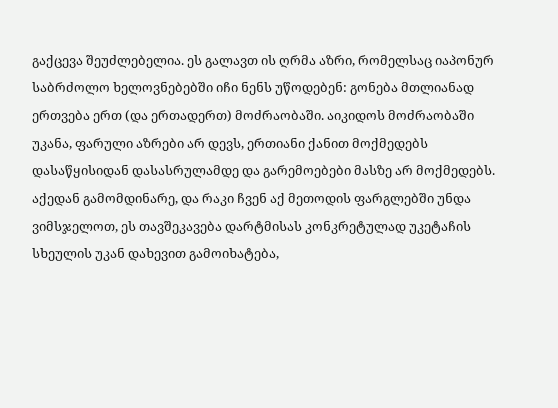გაქცევა შეუძლებელია. ეს გალავთ ის ღრმა აზრი, რომელსაც იაპონურ საბრძოლო ხელოვნებებში იჩი ნენს უწოდებენ: გონება მთლიანად ერთვება ერთ (და ერთადერთ) მოძრაობაში. აიკიდოს მოძრაობაში უკანა, ფარული აზრები არ დევს, ერთიანი ქანით მოქმედებს დასაწყისიდან დასასრულამდე და გარემოებები მასზე არ მოქმედებს.
აქედან გამომდინარე, და რაკი ჩვენ აქ მეთოდის ფარგლებში უნდა ვიმსჯელოთ, ეს თავშეკავება დარტმისას კონკრეტულად უკეტაჩის
სხეულის უკან დახევით გამოიხატება,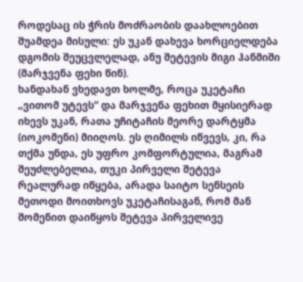როდესაც ის ჭრის მოძრაობის დაახლოებით შუამდეა მისული: ეს უკან დახევა ხორციელდება დგომის შეუცვლელად, ანუ შეტევის მიგი ჰანმიში (მარჯვენა ფეხი წინ).
ხანდახან ვხედავთ ხოლმე, როცა უკეტაჩი „ვითომ უტევს“ და მარჯვენა ფეხით მყისიერად იხევს უკან, რათა უჩიტაჩის მეორე დარტყმა (იოკომენი) მიიღოს. ეს ღიმილს იწვევს, კი, რა თქმა უნდა, ეს უფრო კომფორტულია, მაგრამ შეუძლებელია, თუკი პირველი შეტევა რეალურად იწყება, არადა საიტო სენსეის მეთოდი მოითხოვს უკეტაჩისაგან, რომ მან შომენით დაიწყოს შეტევა პირველივე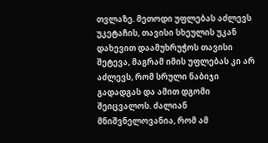თვლაზე. მეთოდი უფლებას აძლევს უკეტაჩის, თავისი სხეულის უკან დახევით დაამუხრუჭოს თავისი შეტევა, მაგრამ იმის უფლებას კი არ აძლევს, რომ სრული ნაბიჯი გადადგას და ამით დგომი შეიცვალოს. ძალიან მნიშვნელოვანია, რომ ამ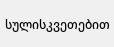სულისკვეთებით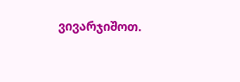ვივარჯიშოთ.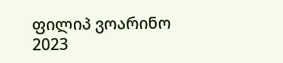ფილიპ ვოარინო
2023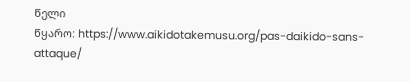წელი
წყარო: https://www.aikidotakemusu.org/pas-daikido-sans-attaque/